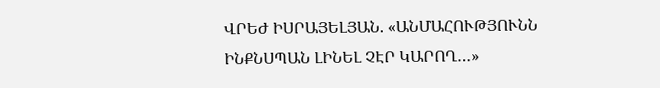ՎՐԵԺ ԻՍՐԱՅԵԼՅԱՆ. «ԱՆՄԱՀՈՒԹՅՈՒՆՆ ԻՆՔՆՍՊԱՆ ԼԻՆԵԼ ՉԷՐ ԿԱՐՈՂ…»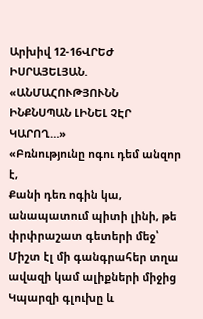Արխիվ 12-16ՎՐԵԺ ԻՍՐԱՅԵԼՅԱՆ. «ԱՆՄԱՀՈՒԹՅՈՒՆՆ ԻՆՔՆՍՊԱՆ ԼԻՆԵԼ ՉԷՐ ԿԱՐՈՂ…»
«Բռնությունը ոգու դեմ անզոր է,
Քանի դեռ ոգին կա, անապատում պիտի լինի, թե փրփրաշատ գետերի մեջ՝
Միշտ էլ մի գանգրահեր տղա ավազի կամ ալիքների միջից
Կպարզի գլուխը և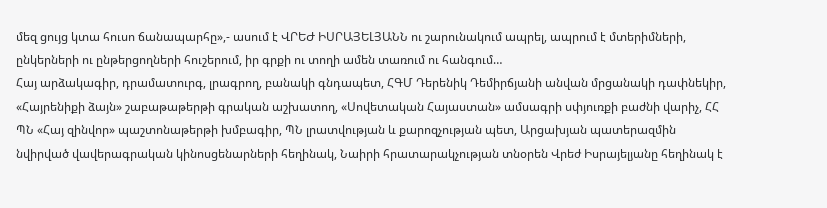մեզ ցույց կտա հուսո ճանապարհը»,- ասում է ՎՐԵԺ ԻՍՐԱՅԵԼՅԱՆՆ ու շարունակում ապրել, ապրում է մտերիմների, ընկերների ու ընթերցողների հուշերում, իր գրքի ու տողի ամեն տառում ու հանգում…
Հայ արձակագիր, դրամատուրգ, լրագրող, բանակի գնդապետ, ՀԳՄ Դերենիկ Դեմիրճյանի անվան մրցանակի դափնեկիր, «Հայրենիքի ձայն» շաբաթաթերթի գրական աշխատող, «Սովետական Հայաստան» ամսագրի սփյուռքի բաժնի վարիչ, ՀՀ ՊՆ «Հայ զինվոր» պաշտոնաթերթի խմբագիր, ՊՆ լրատվության և քարոզչության պետ, Արցախյան պատերազմին նվիրված վավերագրական կինոսցենարների հեղինակ, Նաիրի հրատարակչության տնօրեն Վրեժ Իսրայելյանը հեղինակ է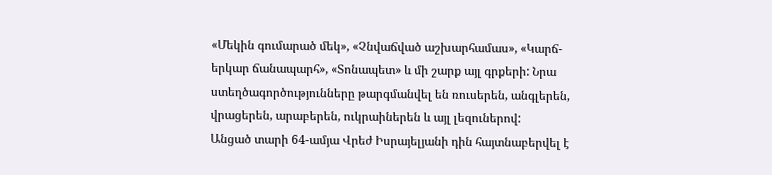«Մեկին գումարած մեկ», «Չնվաճված աշխարհամաս», «Կարճ-երկար ճանապարհ», «Տոնապետ» և մի շարք այլ գրքերի: Նրա ստեղծագործությունները թարգմանվել են ռուսերեն, անգլերեն, վրացերեն, արաբերեն, ուկրաիներեն և այլ լեզուներով:
Անցած տարի 64-ամյա Վրեժ Իսրայելյանի դին հայտնաբերվել է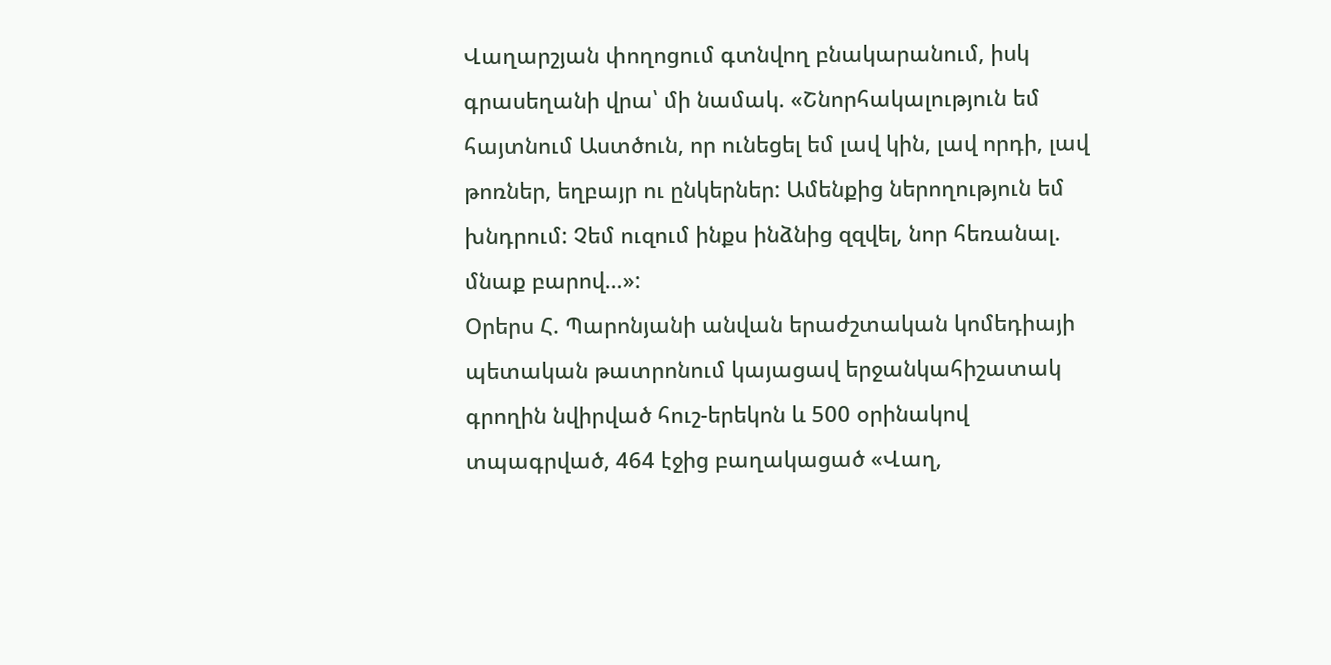Վաղարշյան փողոցում գտնվող բնակարանում, իսկ գրասեղանի վրա՝ մի նամակ. «Շնորհակալություն եմ հայտնում Աստծուն, որ ունեցել եմ լավ կին, լավ որդի, լավ թոռներ, եղբայր ու ընկերներ: Ամենքից ներողություն եմ խնդրում: Չեմ ուզում ինքս ինձնից զզվել, նոր հեռանալ. մնաք բարով…»:
Օրերս Հ. Պարոնյանի անվան երաժշտական կոմեդիայի պետական թատրոնում կայացավ երջանկահիշատակ գրողին նվիրված հուշ-երեկոն և 500 օրինակով տպագրված, 464 էջից բաղակացած «Վաղ,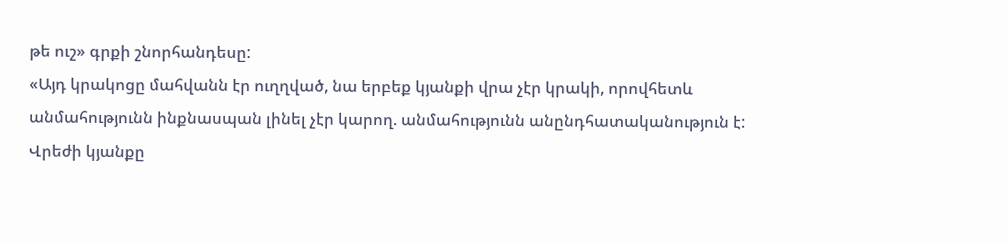թե ուշ» գրքի շնորհանդեսը:
«Այդ կրակոցը մահվանն էր ուղղված, նա երբեք կյանքի վրա չէր կրակի, որովհետև անմահությունն ինքնասպան լինել չէր կարող. անմահությունն անընդհատականություն է: Վրեժի կյանքը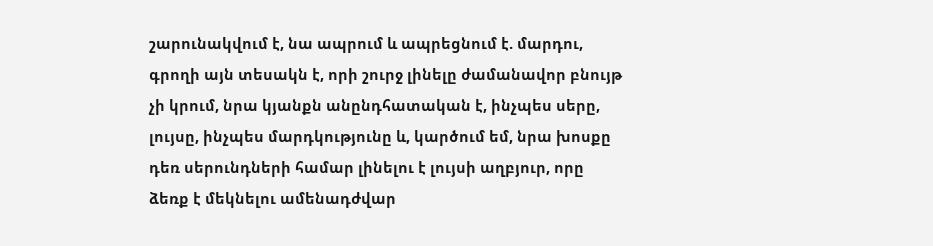շարունակվում է, նա ապրում և ապրեցնում է. մարդու, գրողի այն տեսակն է, որի շուրջ լինելը ժամանավոր բնույթ չի կրում, նրա կյանքն անընդհատական է, ինչպես սերը, լույսը, ինչպես մարդկությունը և, կարծում եմ, նրա խոսքը դեռ սերունդների համար լինելու է լույսի աղբյուր, որը ձեռք է մեկնելու ամենադժվար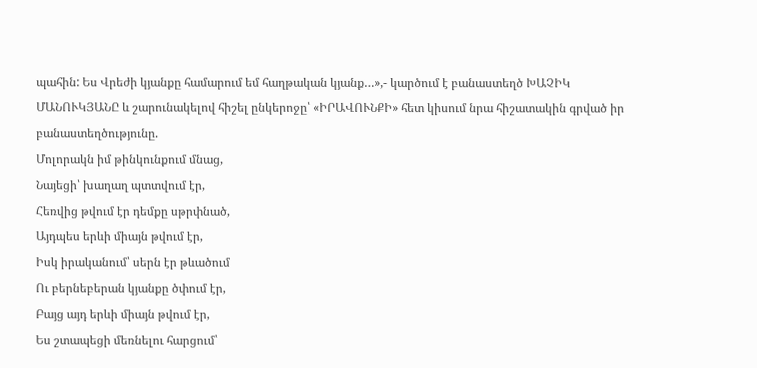պահին: Ես Վրեժի կյանքը համարում եմ հաղթական կյանք…»,- կարծում է բանաստեղծ ԽԱՉԻԿ ՄԱՆՈՒԿՅԱՆԸ և շարունակելով հիշել ընկերոջը՝ «ԻՐԱՎՈՒՆՔԻ» հետ կիսում նրա հիշատակին գրված իր բանաստեղծությունը.
Մոլորակն իմ թինկունքում մնաց,
Նայեցի՝ խաղաղ պտտվում էր,
Հեռվից թվում էր դեմքը սթրփնած,
Այդպես երևի միայն թվում էր,
Իսկ իրականում՝ սերն էր թևածում
Ու բերնեբերան կյանքը ծփում էր,
Բայց այդ երևի միայն թվում էր,
Ես շտապեցի մեռնելու հարցում՝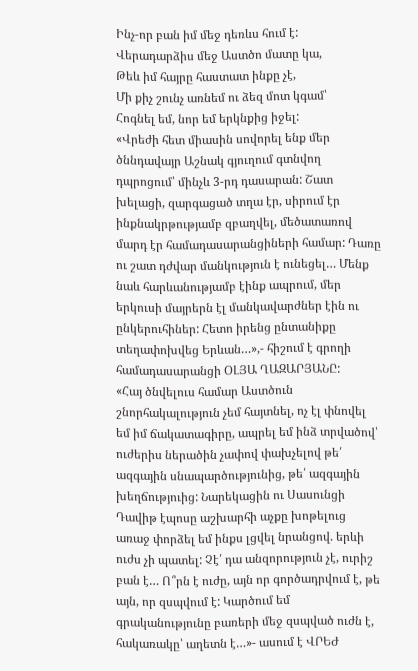Ինչ-որ բան իմ մեջ դեռևս հում է:
Վերադարձիս մեջ Աստծո մատը կա,
Թեև իմ հայրը հաստատ ինքը չէ,
Մի քիչ շունչ առնեմ ու ձեզ մոտ կգամ՝
Հոգնել եմ, նոր եմ երկնքից իջել:
«Վրեժի հետ միասին սովորել ենք մեր ծննդավայր Աշնակ գյուղում գտնվող դպրոցում՝ մինչև 3-րդ դասարան: Շատ խելացի, զարգացած տղա էր, սիրում էր ինքնակրթությամբ զբաղվել, մեծատառով մարդ էր համադասարանցիների համար: Դառը ու շատ դժվար մանկություն է ունեցել… Մենք նաև հարևանությամբ էինք ապրում, մեր երկուսի մայրերն էլ մանկավարժներ էին ու ընկերուհիներ: Հետո իրենց ընտանիքը տեղափոխվեց Երևան…»,- հիշում է գրողի համադասարանցի ՕԼՅԱ ՂԱԶԱՐՅԱՆԸ:
«Հայ ծնվելուս համար Աստծուն շնորհակալություն չեմ հայտնել, ոչ էլ փնովել եմ իմ ճակատագիրը, ապրել եմ ինձ տրվածով՝ ուժերիս ներածին չափով փախչելով թե՛ ազգային սնապարծությունից, թե՛ ազգային խեղճություից: Նարեկացին ու Սասունցի Դավիթ էպոսը աշխարհի աչքը խոթելուց առաջ փորձել եմ ինքս լցվել նրանցով. երևի ուժս չի պատել: Չէ՛ դա անզորություն չէ, ուրիշ բան է… Ո՞րն է ուժը, այն որ գործադրվում է, թե այն, որ զսպվում է: Կարծում եմ գրականությունը բառերի մեջ զսպված ուժն է, հակառակը՝ աղետն է…»- ասում է ՎՐԵԺ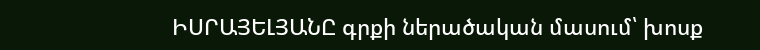ԻՍՐԱՅԵԼՅԱՆԸ գրքի ներածական մասում՝ խոսք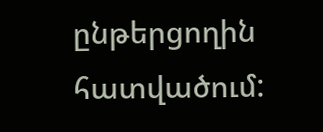ընթերցողին հատվածում: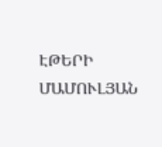ԷԹԵՐԻ ՄԱՄՈՒԼՅԱՆ